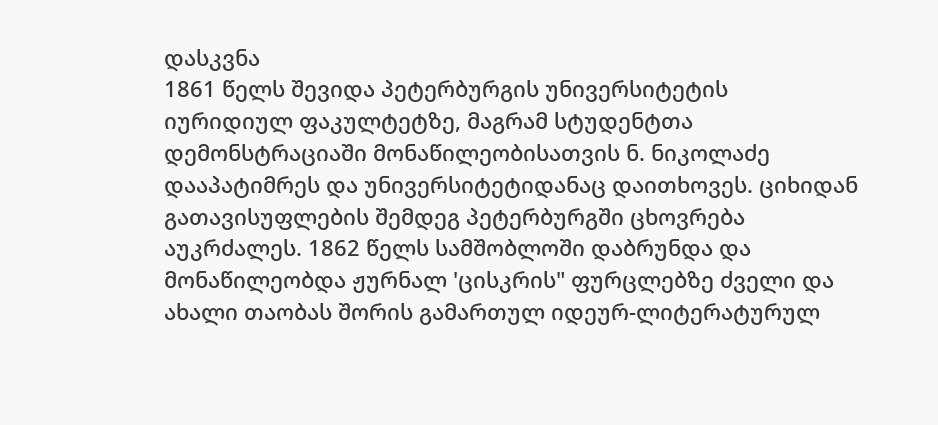დასკვნა
1861 წელს შევიდა პეტერბურგის უნივერსიტეტის იურიდიულ ფაკულტეტზე, მაგრამ სტუდენტთა დემონსტრაციაში მონაწილეობისათვის ნ. ნიკოლაძე დააპატიმრეს და უნივერსიტეტიდანაც დაითხოვეს. ციხიდან გათავისუფლების შემდეგ პეტერბურგში ცხოვრება აუკრძალეს. 1862 წელს სამშობლოში დაბრუნდა და მონაწილეობდა ჟურნალ 'ცისკრის" ფურცლებზე ძველი და ახალი თაობას შორის გამართულ იდეურ-ლიტერატურულ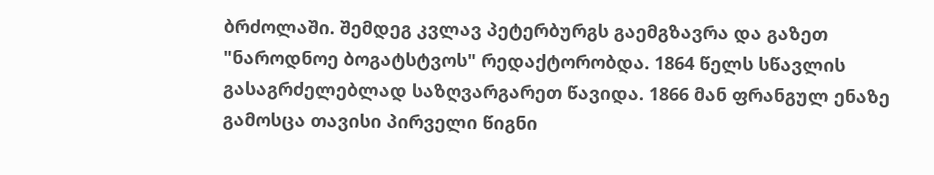ბრძოლაში. შემდეგ კვლავ პეტერბურგს გაემგზავრა და გაზეთ "ნაროდნოე ბოგატსტვოს" რედაქტორობდა. 1864 წელს სწავლის გასაგრძელებლად საზღვარგარეთ წავიდა. 1866 მან ფრანგულ ენაზე გამოსცა თავისი პირველი წიგნი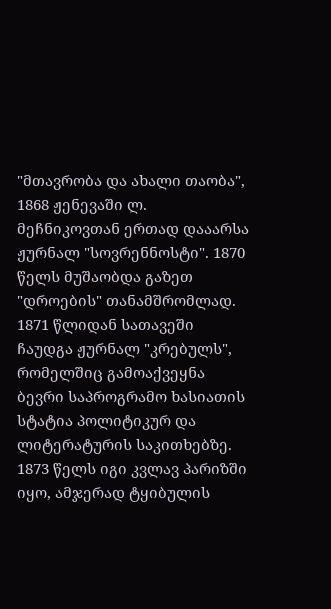"მთავრობა და ახალი თაობა", 1868 ჟენევაში ლ. მეჩნიკოვთან ერთად დააარსა ჟურნალ "სოვრენნოსტი". 1870 წელს მუშაობდა გაზეთ "დროების" თანამშრომლად. 1871 წლიდან სათავეში ჩაუდგა ჟურნალ "კრებულს", რომელშიც გამოაქვეყნა ბევრი საპროგრამო ხასიათის სტატია პოლიტიკურ და ლიტერატურის საკითხებზე. 1873 წელს იგი კვლავ პარიზში იყო, ამჯერად ტყიბულის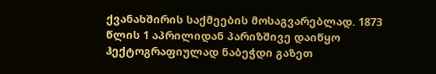ქვანახშირის საქმეების მოსაგვარებლად. 1873 წლის 1 აპრილიდან პარიზშივე დაიწყო ჰექტოგრაფიულად ნაბეჭდი გაზეთ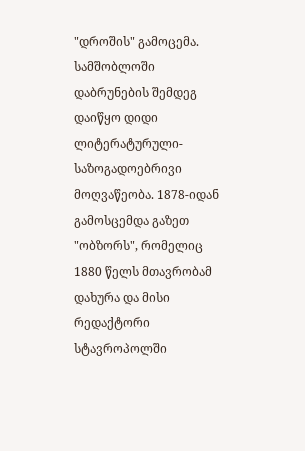"დროშის" გამოცემა. სამშობლოში დაბრუნების შემდეგ დაიწყო დიდი ლიტერატურული-საზოგადოებრივი მოღვაწეობა. 1878-იდან გამოსცემდა გაზეთ "ობზორს", რომელიც 1880 წელს მთავრობამ დახურა და მისი რედაქტორი სტავროპოლში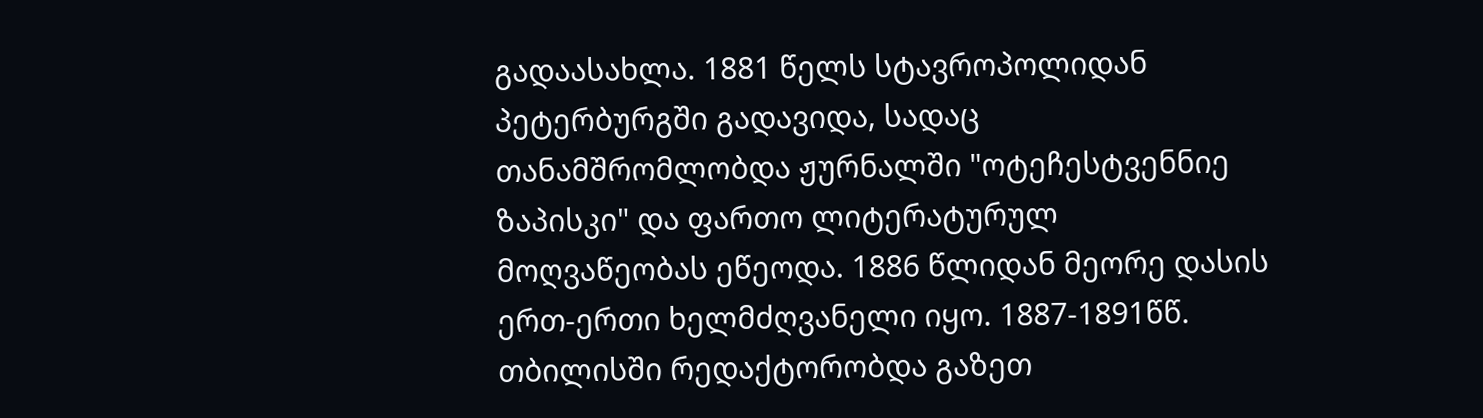გადაასახლა. 1881 წელს სტავროპოლიდან პეტერბურგში გადავიდა, სადაც თანამშრომლობდა ჟურნალში "ოტეჩესტვენნიე ზაპისკი" და ფართო ლიტერატურულ მოღვაწეობას ეწეოდა. 1886 წლიდან მეორე დასის ერთ-ერთი ხელმძღვანელი იყო. 1887-1891წწ. თბილისში რედაქტორობდა გაზეთ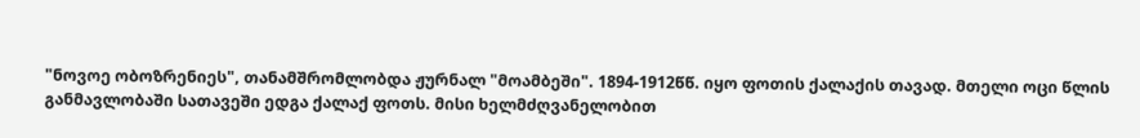"ნოვოე ობოზრენიეს", თანამშრომლობდა ჟურნალ "მოამბეში". 1894-1912წწ. იყო ფოთის ქალაქის თავად. მთელი ოცი წლის განმავლობაში სათავეში ედგა ქალაქ ფოთს. მისი ხელმძღვანელობით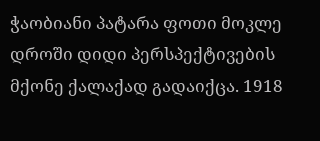ჭაობიანი პატარა ფოთი მოკლე დროში დიდი პერსპექტივების მქონე ქალაქად გადაიქცა. 1918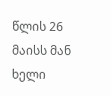წლის 26 მაისს მან ხელი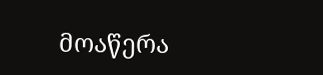მოაწერა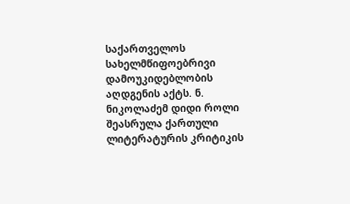საქართველოს სახელმწიფოებრივი დამოუკიდებლობის აღდგენის აქტს. ნ. ნიკოლაძემ დიდი როლი შეასრულა ქართული ლიტერატურის კრიტიკის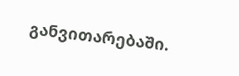განვითარებაში.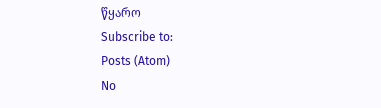წყარო
Subscribe to:
Posts (Atom)
No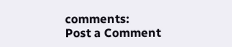comments:
Post a Comment